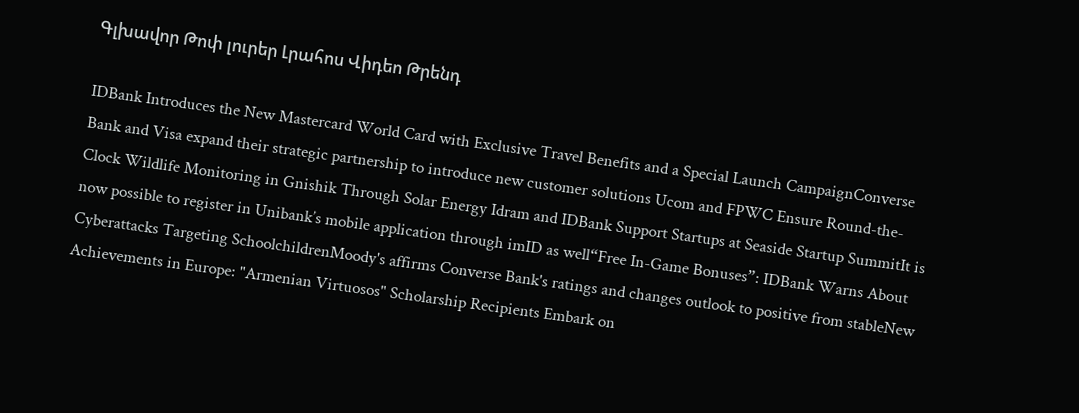Գլխավոր Թոփ լուրեր Լրահոս Վիդեո Թրենդ

IDBank Introduces the New Mastercard World Card with Exclusive Travel Benefits and a Special Launch CampaignConverse Bank and Visa expand their strategic partnership to introduce new customer solutions Ucom and FPWC Ensure Round-the-Clock Wildlife Monitoring in Gnishik Through Solar Energy Idram and IDBank Support Startups at Seaside Startup SummitIt is now possible to register in Unibank’s mobile application through imID as well“Free In-Game Bonuses”: IDBank Warns About Cyberattacks Targeting SchoolchildrenMoody's affirms Converse Bank's ratings and changes outlook to positive from stableNew Achievements in Europe: "Armenian Virtuosos" Scholarship Recipients Embark on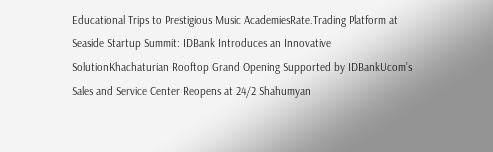Educational Trips to Prestigious Music AcademiesRate.Trading Platform at Seaside Startup Summit: IDBank Introduces an Innovative SolutionKhachaturian Rooftop Grand Opening Supported by IDBankUcom’s Sales and Service Center Reopens at 24/2 Shahumyan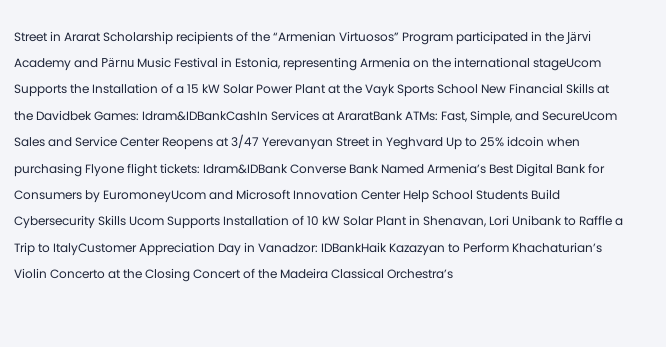Street in Ararat Scholarship recipients of the “Armenian Virtuosos” Program participated in the Järvi Academy and Pärnu Music Festival in Estonia, representing Armenia on the international stageUcom Supports the Installation of a 15 kW Solar Power Plant at the Vayk Sports School New Financial Skills at the Davidbek Games: Idram&IDBankCashIn Services at AraratBank ATMs: Fast, Simple, and SecureUcom Sales and Service Center Reopens at 3/47 Yerevanyan Street in Yeghvard Up to 25% idcoin when purchasing Flyone flight tickets: Idram&IDBank Converse Bank Named Armenia’s Best Digital Bank for Consumers by EuromoneyUcom and Microsoft Innovation Center Help School Students Build Cybersecurity Skills Ucom Supports Installation of 10 kW Solar Plant in Shenavan, Lori Unibank to Raffle a Trip to ItalyCustomer Appreciation Day in Vanadzor: IDBankHaik Kazazyan to Perform Khachaturian’s Violin Concerto at the Closing Concert of the Madeira Classical Orchestra’s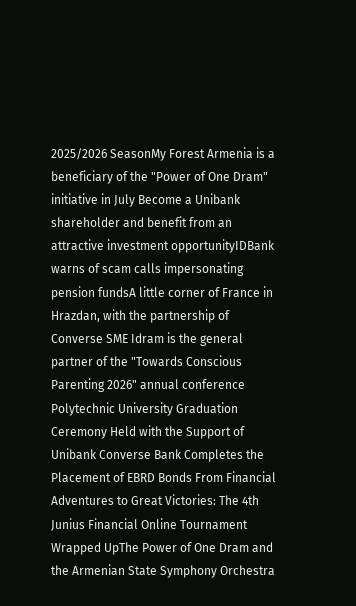2025/2026 SeasonMy Forest Armenia is a beneficiary of the "Power of One Dram" initiative in July Become a Unibank shareholder and benefit from an attractive investment opportunityIDBank warns of scam calls impersonating pension fundsA little corner of France in Hrazdan, with the partnership of Converse SME Idram is the general partner of the "Towards Conscious Parenting 2026" annual conference Polytechnic University Graduation Ceremony Held with the Support of Unibank Converse Bank Completes the Placement of EBRD Bonds From Financial Adventures to Great Victories: The 4th Junius Financial Online Tournament Wrapped UpThe Power of One Dram and the Armenian State Symphony Orchestra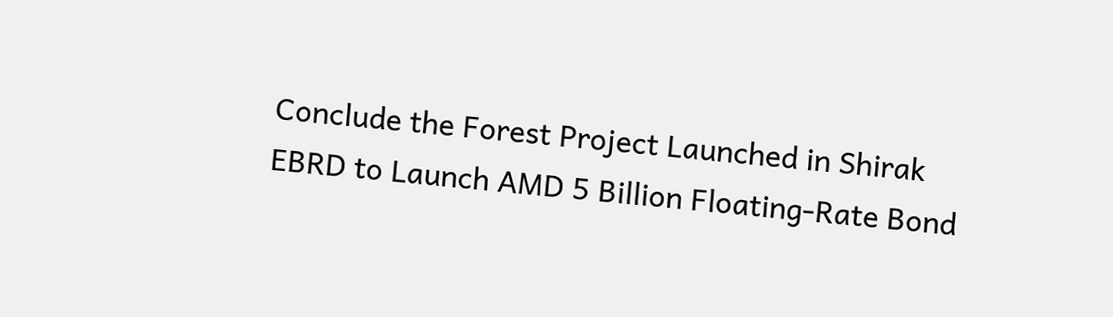Conclude the Forest Project Launched in Shirak EBRD to Launch AMD 5 Billion Floating-Rate Bond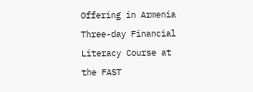Offering in Armenia Three-day Financial Literacy Course at the FAST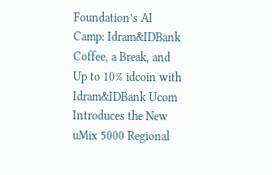Foundation’s AI Camp: Idram&IDBank Coffee, a Break, and Up to 10% idcoin with Idram&IDBank Ucom Introduces the New uMix 5000 Regional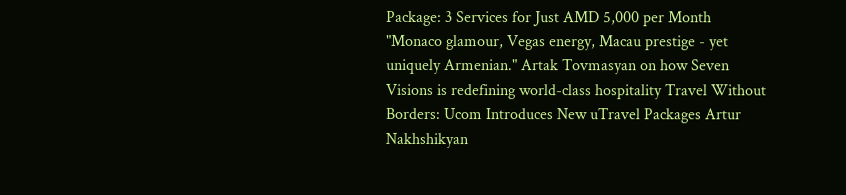Package: 3 Services for Just AMD 5,000 per Month "Monaco glamour, Vegas energy, Macau prestige - yet uniquely Armenian." Artak Tovmasyan on how Seven Visions is redefining world-class hospitality Travel Without Borders: Ucom Introduces New uTravel Packages Artur Nakhshikyan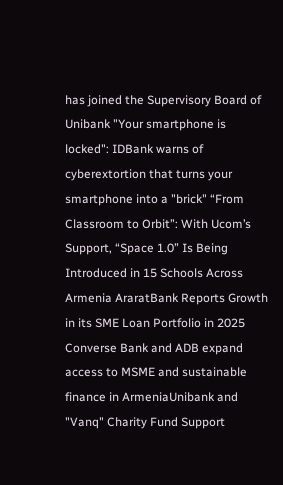has joined the Supervisory Board of Unibank "Your smartphone is locked": IDBank warns of cyberextortion that turns your smartphone into a "brick" “From Classroom to Orbit”: With Ucom’s Support, “Space 1.0” Is Being Introduced in 15 Schools Across Armenia AraratBank Reports Growth in its SME Loan Portfolio in 2025 Converse Bank and ADB expand access to MSME and sustainable finance in ArmeniaUnibank and "Vanq" Charity Fund Support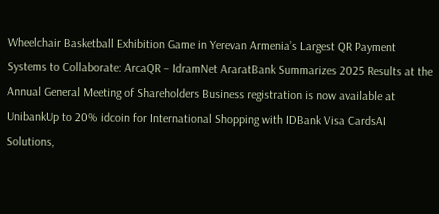Wheelchair Basketball Exhibition Game in Yerevan Armenia’s Largest QR Payment Systems to Collaborate: ArcaQR – IdramNet AraratBank Summarizes 2025 Results at the Annual General Meeting of Shareholders Business registration is now available at UnibankUp to 20% idcoin for International Shopping with IDBank Visa CardsAI Solutions,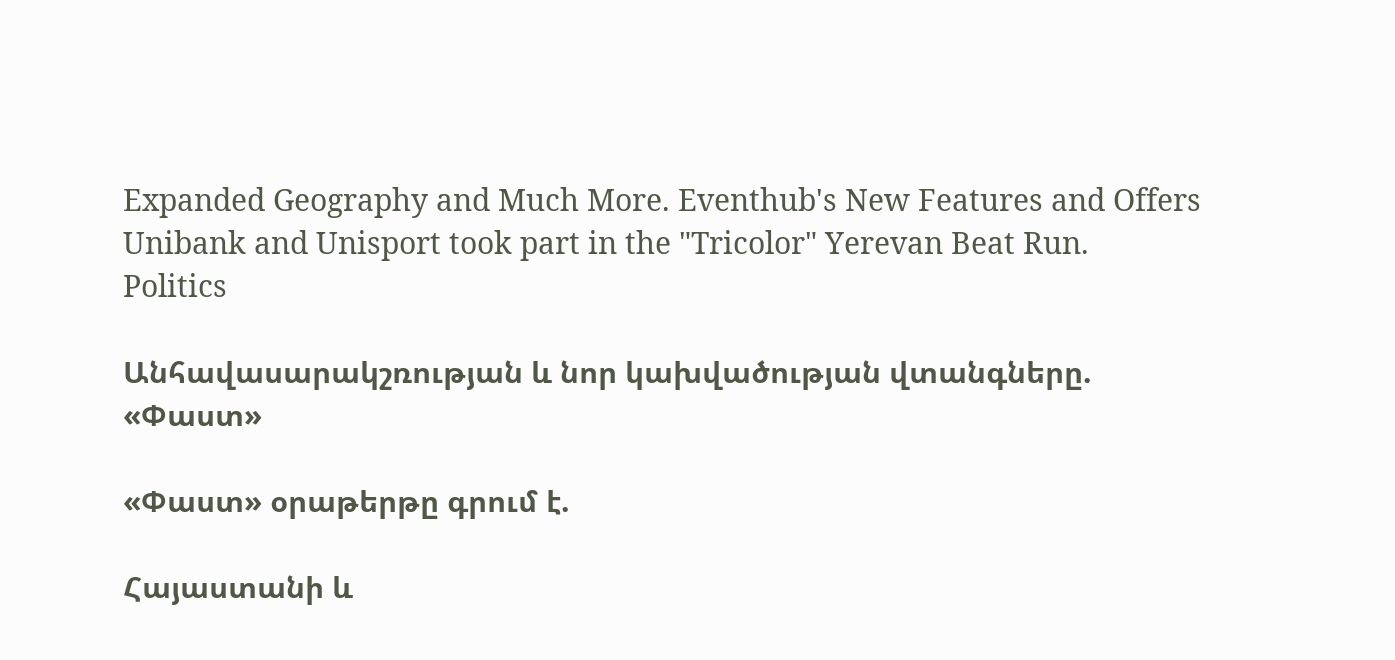Expanded Geography and Much More. Eventhub's New Features and Offers Unibank and Unisport took part in the "Tricolor" Yerevan Beat Run.
Politics

Անհավասարակշռության և նոր կախվածության վտանգները. «Փաստ»

«Փաստ» օրաթերթը գրում է.

Հայաստանի և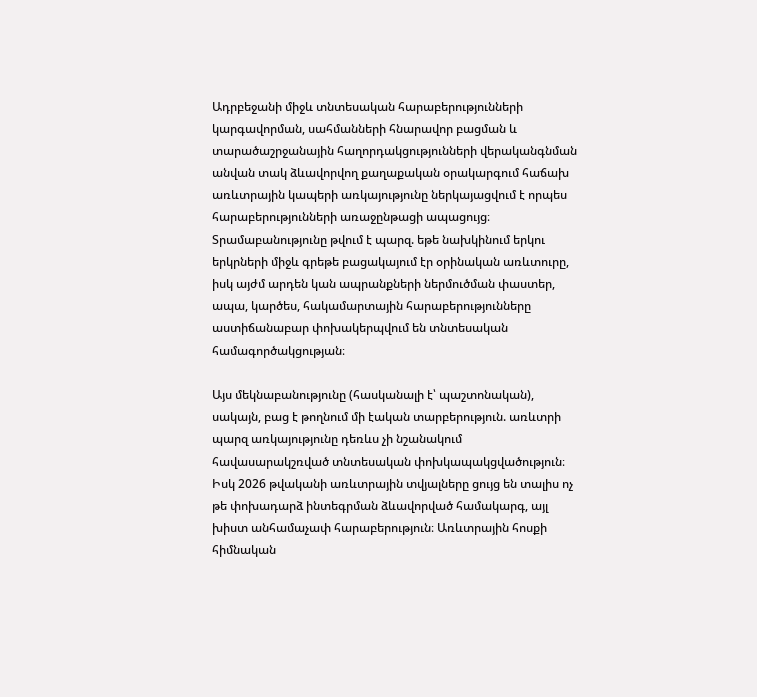Ադրբեջանի միջև տնտեսական հարաբերությունների կարգավորման, սահմանների հնարավոր բացման և տարածաշրջանային հաղորդակցությունների վերականգնման անվան տակ ձևավորվող քաղաքական օրակարգում հաճախ առևտրային կապերի առկայությունը ներկայացվում է որպես հարաբերությունների առաջընթացի ապացույց։ Տրամաբանությունը թվում է պարզ. եթե նախկինում երկու երկրների միջև գրեթե բացակայում էր օրինական առևտուրը, իսկ այժմ արդեն կան ապրանքների ներմուծման փաստեր, ապա, կարծես, հակամարտային հարաբերությունները աստիճանաբար փոխակերպվում են տնտեսական համագործակցության։

Այս մեկնաբանությունը (հասկանալի է՝ պաշտոնական), սակայն, բաց է թողնում մի էական տարբերություն. առևտրի պարզ առկայությունը դեռևս չի նշանակում հավասարակշռված տնտեսական փոխկապակցվածություն։ Իսկ 2026 թվականի առևտրային տվյալները ցույց են տալիս ոչ թե փոխադարձ ինտեգրման ձևավորված համակարգ, այլ խիստ անհամաչափ հարաբերություն։ Առևտրային հոսքի հիմնական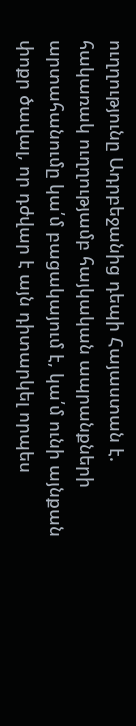ուղղությունը Ադրբեջանից դեպի Հայաստան է. հակառակ ուղղությամբ հայկական ապրանքների արտահանումը կա՛մ բացակայում է, կա՛մ ունի այնքան փոքր ծավալ, որ դժվար է այն դիտարկել որպես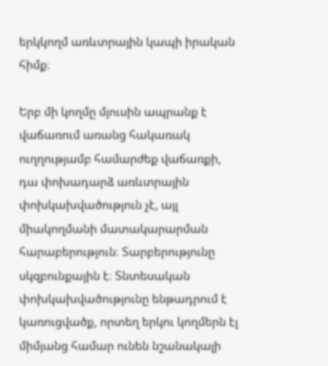երկկողմ առևտրային կապի իրական հիմք։

Երբ մի կողմը մյուսին ապրանք է վաճառում առանց հակառակ ուղղությամբ համարժեք վաճառքի, դա փոխադարձ առևտրային փոխկախվածություն չէ, այլ միակողմանի մատակարարման հարաբերություն։ Տարբերությունը սկզբունքային է։ Տնտեսական փոխկախվածությունը ենթադրում է կառուցվածք, որտեղ երկու կողմերն էլ միմյանց համար ունեն նշանակալի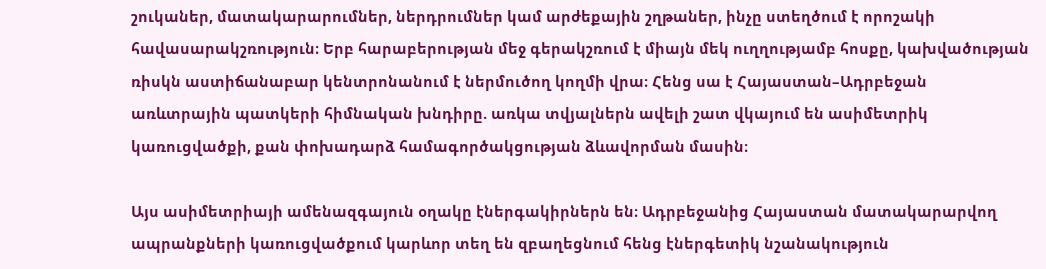շուկաներ, մատակարարումներ, ներդրումներ կամ արժեքային շղթաներ, ինչը ստեղծում է որոշակի հավասարակշռություն։ Երբ հարաբերության մեջ գերակշռում է միայն մեկ ուղղությամբ հոսքը, կախվածության ռիսկն աստիճանաբար կենտրոնանում է ներմուծող կողմի վրա։ Հենց սա է Հայաստան–Ադրբեջան առևտրային պատկերի հիմնական խնդիրը. առկա տվյալներն ավելի շատ վկայում են ասիմետրիկ կառուցվածքի, քան փոխադարձ համագործակցության ձևավորման մասին։

Այս ասիմետրիայի ամենազգայուն օղակը էներգակիրներն են։ Ադրբեջանից Հայաստան մատակարարվող ապրանքների կառուցվածքում կարևոր տեղ են զբաղեցնում հենց էներգետիկ նշանակություն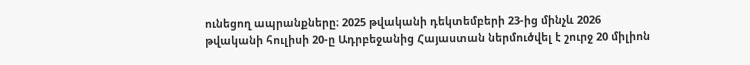ունեցող ապրանքները։ 2025 թվականի դեկտեմբերի 23-ից մինչև 2026 թվականի հուլիսի 20-ը Ադրբեջանից Հայաստան ներմուծվել է շուրջ 20 միլիոն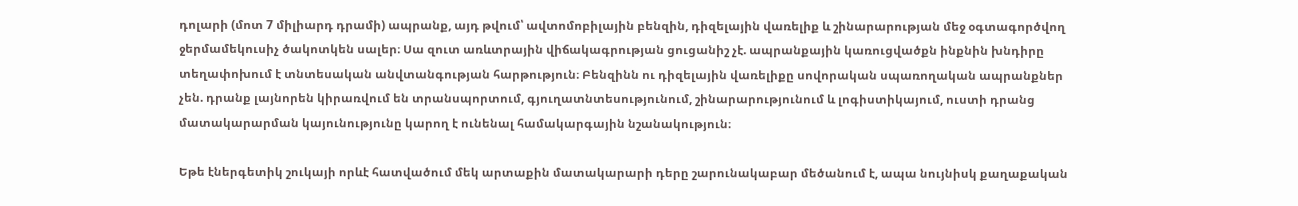դոլարի (մոտ 7 միլիարդ դրամի) ապրանք, այդ թվում՝ ավտոմոբիլային բենզին, դիզելային վառելիք և շինարարության մեջ օգտագործվող ջերմամեկուսիչ ծակոտկեն սալեր։ Սա զուտ առևտրային վիճակագրության ցուցանիշ չէ. ապրանքային կառուցվածքն ինքնին խնդիրը տեղափոխում է տնտեսական անվտանգության հարթություն։ Բենզինն ու դիզելային վառելիքը սովորական սպառողական ապրանքներ չեն. դրանք լայնորեն կիրառվում են տրանսպորտում, գյուղատնտեսությունում, շինարարությունում և լոգիստիկայում, ուստի դրանց մատակարարման կայունությունը կարող է ունենալ համակարգային նշանակություն։

Եթե էներգետիկ շուկայի որևէ հատվածում մեկ արտաքին մատակարարի դերը շարունակաբար մեծանում է, ապա նույնիսկ քաղաքական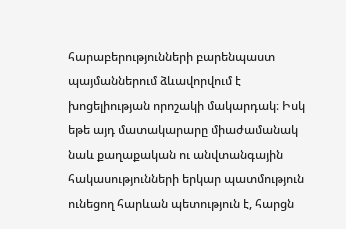հարաբերությունների բարենպաստ պայմաններում ձևավորվում է խոցելիության որոշակի մակարդակ։ Իսկ եթե այդ մատակարարը միաժամանակ նաև քաղաքական ու անվտանգային հակասությունների երկար պատմություն ունեցող հարևան պետություն է, հարցն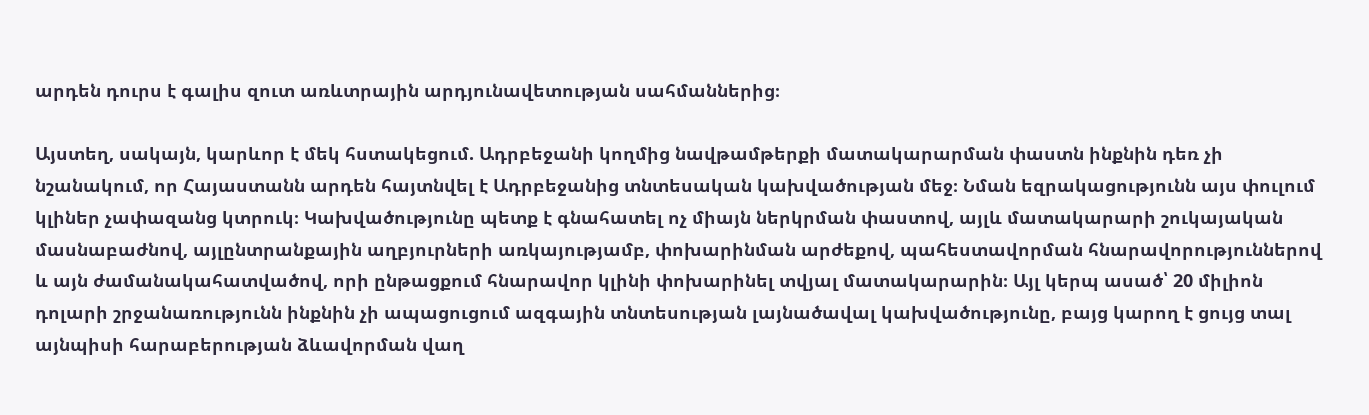արդեն դուրս է գալիս զուտ առևտրային արդյունավետության սահմաններից։

Այստեղ, սակայն, կարևոր է մեկ հստակեցում. Ադրբեջանի կողմից նավթամթերքի մատակարարման փաստն ինքնին դեռ չի նշանակում, որ Հայաստանն արդեն հայտնվել է Ադրբեջանից տնտեսական կախվածության մեջ։ Նման եզրակացությունն այս փուլում կլիներ չափազանց կտրուկ։ Կախվածությունը պետք է գնահատել ոչ միայն ներկրման փաստով, այլև մատակարարի շուկայական մասնաբաժնով, այլընտրանքային աղբյուրների առկայությամբ, փոխարինման արժեքով, պահեստավորման հնարավորություններով և այն ժամանակահատվածով, որի ընթացքում հնարավոր կլինի փոխարինել տվյալ մատակարարին։ Այլ կերպ ասած՝ 20 միլիոն դոլարի շրջանառությունն ինքնին չի ապացուցում ազգային տնտեսության լայնածավալ կախվածությունը, բայց կարող է ցույց տալ այնպիսի հարաբերության ձևավորման վաղ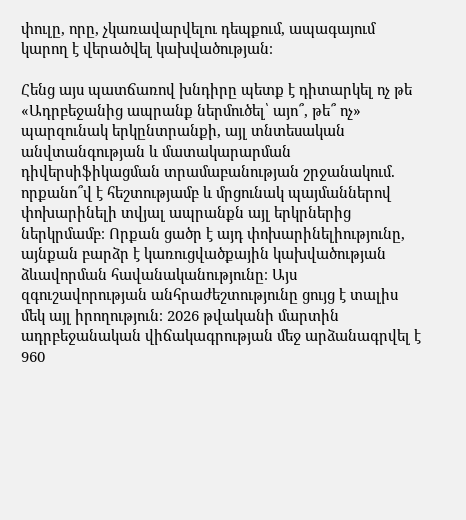փուլը, որը, չկառավարվելու դեպքում, ապագայում կարող է վերածվել կախվածության։

Հենց այս պատճառով խնդիրը պետք է դիտարկել ոչ թե «Ադրբեջանից ապրանք ներմուծել՝ այո՞, թե՞ ոչ» պարզունակ երկընտրանքի, այլ տնտեսական անվտանգության և մատակարարման դիվերսիֆիկացման տրամաբանության շրջանակում. որքանո՞վ է հեշտությամբ և մրցունակ պայմաններով փոխարինելի տվյալ ապրանքն այլ երկրներից ներկրմամբ։ Որքան ցածր է այդ փոխարինելիությունը, այնքան բարձր է կառուցվածքային կախվածության ձևավորման հավանականությունը։ Այս զգուշավորության անհրաժեշտությունը ցույց է տալիս մեկ այլ իրողություն։ 2026 թվականի մարտին ադրբեջանական վիճակագրության մեջ արձանագրվել է 960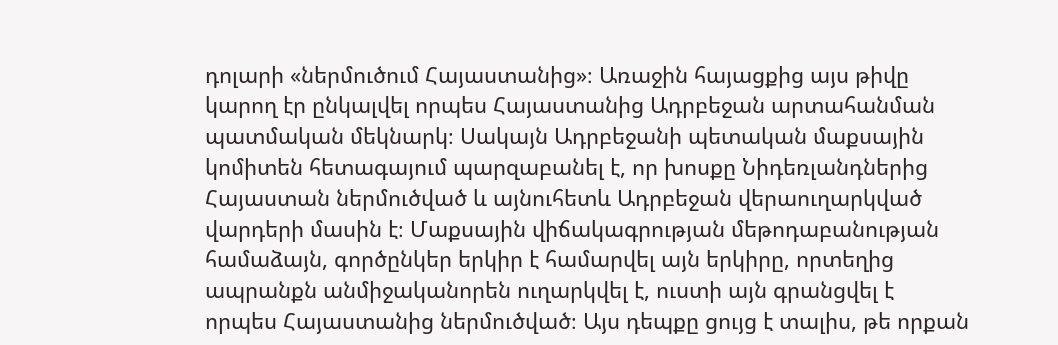դոլարի «ներմուծում Հայաստանից»։ Առաջին հայացքից այս թիվը կարող էր ընկալվել որպես Հայաստանից Ադրբեջան արտահանման պատմական մեկնարկ։ Սակայն Ադրբեջանի պետական մաքսային կոմիտեն հետագայում պարզաբանել է, որ խոսքը Նիդեռլանդներից Հայաստան ներմուծված և այնուհետև Ադրբեջան վերաուղարկված վարդերի մասին է։ Մաքսային վիճակագրության մեթոդաբանության համաձայն, գործընկեր երկիր է համարվել այն երկիրը, որտեղից ապրանքն անմիջականորեն ուղարկվել է, ուստի այն գրանցվել է որպես Հայաստանից ներմուծված։ Այս դեպքը ցույց է տալիս, թե որքան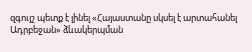զգույշ պետք է լինել «Հայաստանը սկսել է արտահանել Ադրբեջան» ձևակերպման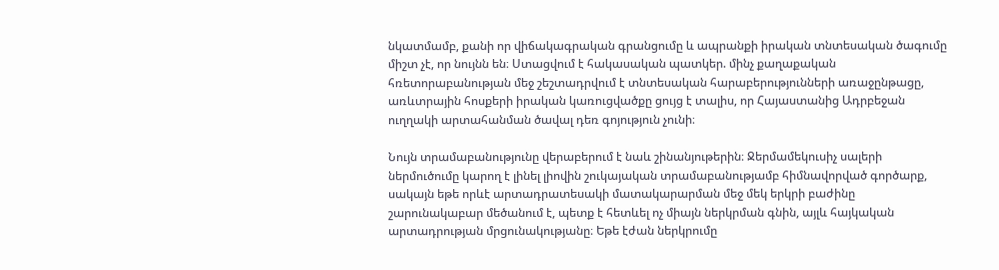նկատմամբ, քանի որ վիճակագրական գրանցումը և ապրանքի իրական տնտեսական ծագումը միշտ չէ, որ նույնն են։ Ստացվում է հակասական պատկեր. մինչ քաղաքական հռետորաբանության մեջ շեշտադրվում է տնտեսական հարաբերությունների առաջընթացը, առևտրային հոսքերի իրական կառուցվածքը ցույց է տալիս, որ Հայաստանից Ադրբեջան ուղղակի արտահանման ծավալ դեռ գոյություն չունի։

Նույն տրամաբանությունը վերաբերում է նաև շինանյութերին։ Ջերմամեկուսիչ սալերի ներմուծումը կարող է լինել լիովին շուկայական տրամաբանությամբ հիմնավորված գործարք, սակայն եթե որևէ արտադրատեսակի մատակարարման մեջ մեկ երկրի բաժինը շարունակաբար մեծանում է, պետք է հետևել ոչ միայն ներկրման գնին, այլև հայկական արտադրության մրցունակությանը։ Եթե էժան ներկրումը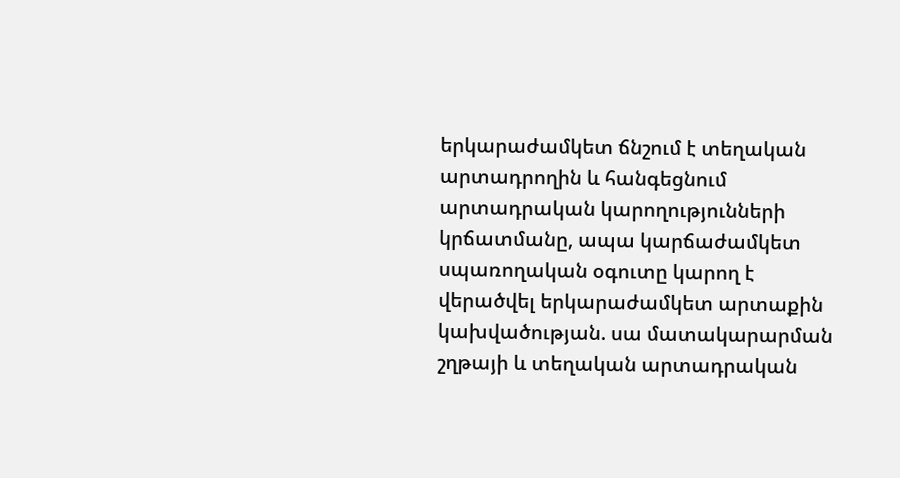երկարաժամկետ ճնշում է տեղական արտադրողին և հանգեցնում արտադրական կարողությունների կրճատմանը, ապա կարճաժամկետ սպառողական օգուտը կարող է վերածվել երկարաժամկետ արտաքին կախվածության. սա մատակարարման շղթայի և տեղական արտադրական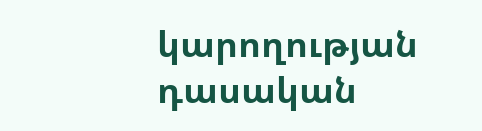կարողության դասական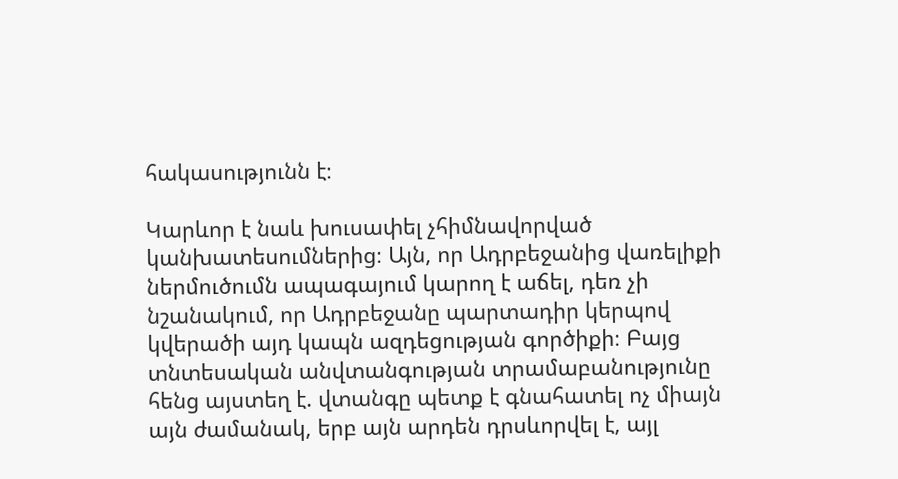հակասությունն է։

Կարևոր է նաև խուսափել չհիմնավորված կանխատեսումներից։ Այն, որ Ադրբեջանից վառելիքի ներմուծումն ապագայում կարող է աճել, դեռ չի նշանակում, որ Ադրբեջանը պարտադիր կերպով կվերածի այդ կապն ազդեցության գործիքի։ Բայց տնտեսական անվտանգության տրամաբանությունը հենց այստեղ է. վտանգը պետք է գնահատել ոչ միայն այն ժամանակ, երբ այն արդեն դրսևորվել է, այլ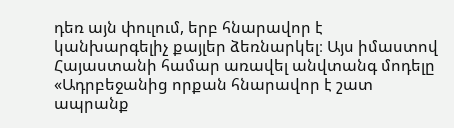դեռ այն փուլում, երբ հնարավոր է կանխարգելիչ քայլեր ձեռնարկել։ Այս իմաստով Հայաստանի համար առավել անվտանգ մոդելը «Ադրբեջանից որքան հնարավոր է շատ ապրանք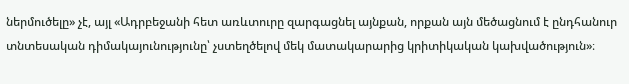ներմուծելը» չէ, այլ «Ադրբեջանի հետ առևտուրը զարգացնել այնքան, որքան այն մեծացնում է ընդհանուր տնտեսական դիմակայունությունը՝ չստեղծելով մեկ մատակարարից կրիտիկական կախվածություն»։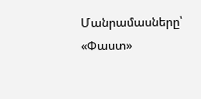Մանրամասները՝ «Փաստ»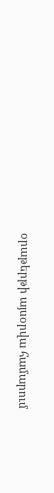օրաթերթի այսօրվա համարում